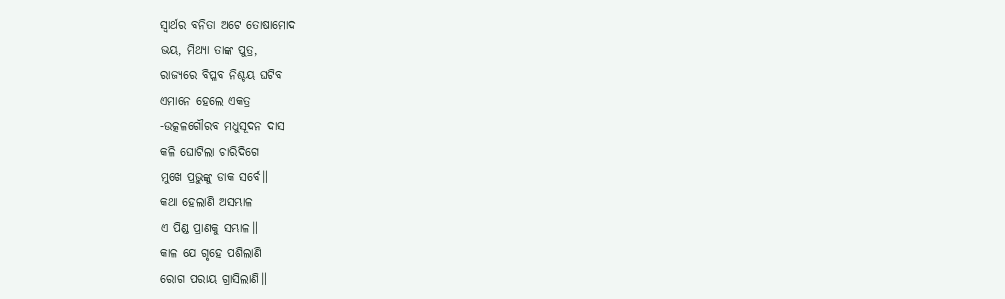ସ୍ବାର୍ଥର ବନିତା ଅଟେ ତୋଷାମୋଦ
ଭୟ, ମିଥ୍ୟା ତାଙ୍କ ପୁତ୍ର,
ରାଜ୍ୟରେ ବିପ୍ଳବ ନିଶ୍ଚୟ ଘଟିବ
ଏମାନେ ହେଲେ ଏକତ୍ର
-ଉତ୍କଳଗୌରବ ମଧୁସୂଦନ ଦାସ
କଳି ଘୋଟିଲା ଚାରିଦିଗେ
ମୁଖେ ପ୍ରଭୁଙ୍କୁ ଡାକ ସର୍ବେ॥
କଥା ହେଲାଣି ଅସମ୍ଭାଳ
ଏ ପିଣ୍ଡ ପ୍ରାଣକୁ ସମ୍ଭାଳ॥
କାଳ ଯେ ଗୃହେ ପଶିଲାଣି
ରୋଗ ପରାୟ ଗ୍ରାସିଲାଣି॥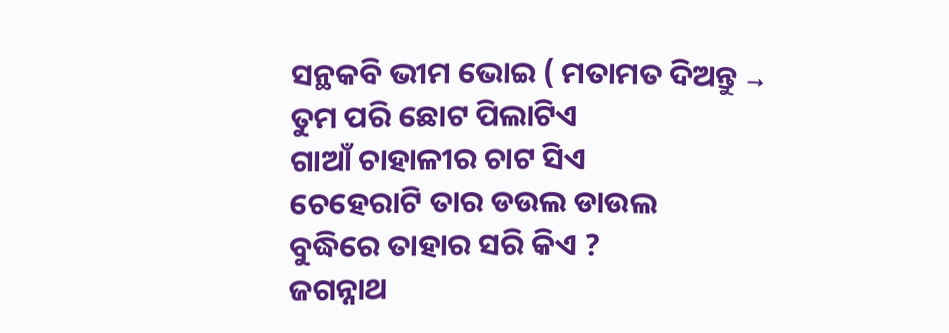ସନ୍ଥକବି ଭୀମ ଭୋଇ ( ମତାମତ ଦିଅନ୍ତୁ →
ତୁମ ପରି ଛୋଟ ପିଲାଟିଏ
ଗାଆଁ ଚାହାଳୀର ଚାଟ ସିଏ
ଚେହେରାଟି ତାର ଡଉଲ ଡାଉଲ
ବୁଦ୍ଧିରେ ତାହାର ସରି କିଏ ?
ଜଗନ୍ନାଥ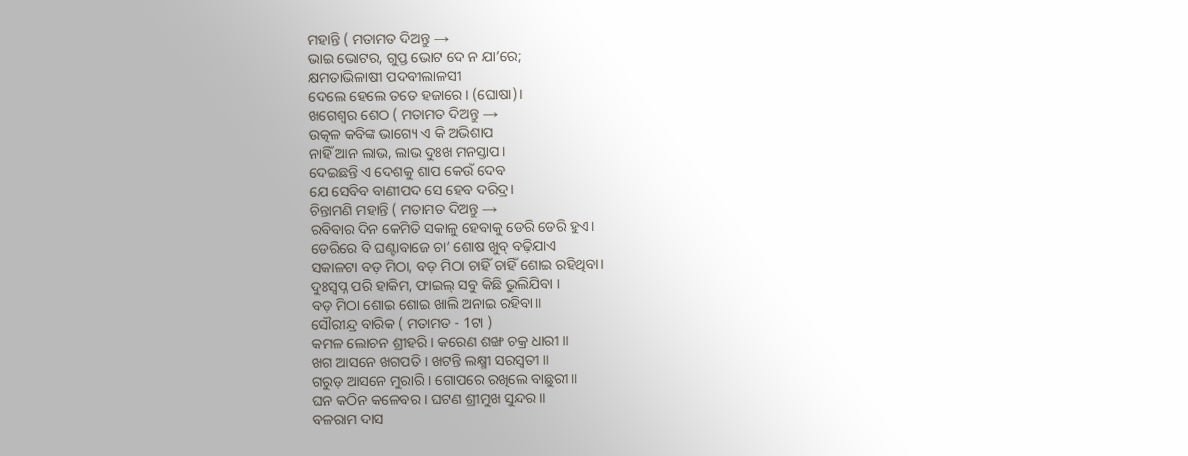ମହାନ୍ତି ( ମତାମତ ଦିଅନ୍ତୁ →
ଭାଇ ଭୋଟର, ଗୁପ୍ତ ଭୋଟ ଦେ ନ ଯା’ରେ;
କ୍ଷମତାଭିଳାଷୀ ପଦବୀଲାଳସୀ
ଦେଲେ ହେଲେ ତତେ ହଜାରେ। (ଘୋଷା)।
ଖଗେଶ୍ୱର ଶେଠ ( ମତାମତ ଦିଅନ୍ତୁ →
ଉତ୍କଳ କବିଙ୍କ ଭାଗ୍ୟେ ଏ କି ଅଭିଶାପ
ନାହିଁ ଆନ ଲାଭ, ଲାଭ ଦୁଃଖ ମନସ୍ତାପ।
ଦେଇଛନ୍ତି ଏ ଦେଶକୁ ଶାପ କେଉଁ ଦେବ
ଯେ ସେବିବ ବାଣୀପଦ ସେ ହେବ ଦରିଦ୍ର।
ଚିନ୍ତାମଣି ମହାନ୍ତି ( ମତାମତ ଦିଅନ୍ତୁ →
ରବିବାର ଦିନ କେମିତି ସକାଳୁ ହେବାକୁ ଡେରି ଡେରି ହୁଏ।
ଡେରିରେ ବି ଘଣ୍ଟାବାଜେ ଚା’ ଶୋଷ ଖୁବ୍ ବଢ଼ିଯାଏ
ସକାଳଟା ବଡ଼ ମିଠା, ବଡ଼ ମିଠା ଚାହିଁ ଚାହିଁ ଶୋଇ ରହିଥିବା।
ଦୁଃସ୍ୱପ୍ନ ପରି ହାକିମ, ଫାଇଲ୍ ସବୁ କିଛି ଭୁଲିଯିବା ।
ବଡ଼ ମିଠା ଶୋଇ ଶୋଇ ଖାଲି ଅନାଇ ରହିବା॥
ସୌରୀନ୍ଦ୍ର ବାରିକ ( ମତାମତ - 1ଟା )
କମଳ ଲୋଚନ ଶ୍ରୀହରି । କରେଣ ଶଙ୍ଖ ଚକ୍ର ଧାରୀ ॥
ଖଗ ଆସନେ ଖଗପତି । ଖଟନ୍ତି ଲକ୍ଷ୍ମୀ ସରସ୍ୱତୀ ॥
ଗରୁଡ଼ ଆସନେ ମୁରାରି । ଗୋପରେ ରଖିଲେ ବାଛୁରୀ॥
ଘନ କଠିନ କଳେବର । ଘଟଣ ଶ୍ରୀମୁଖ ସୁନ୍ଦର ॥
ବଳରାମ ଦାସ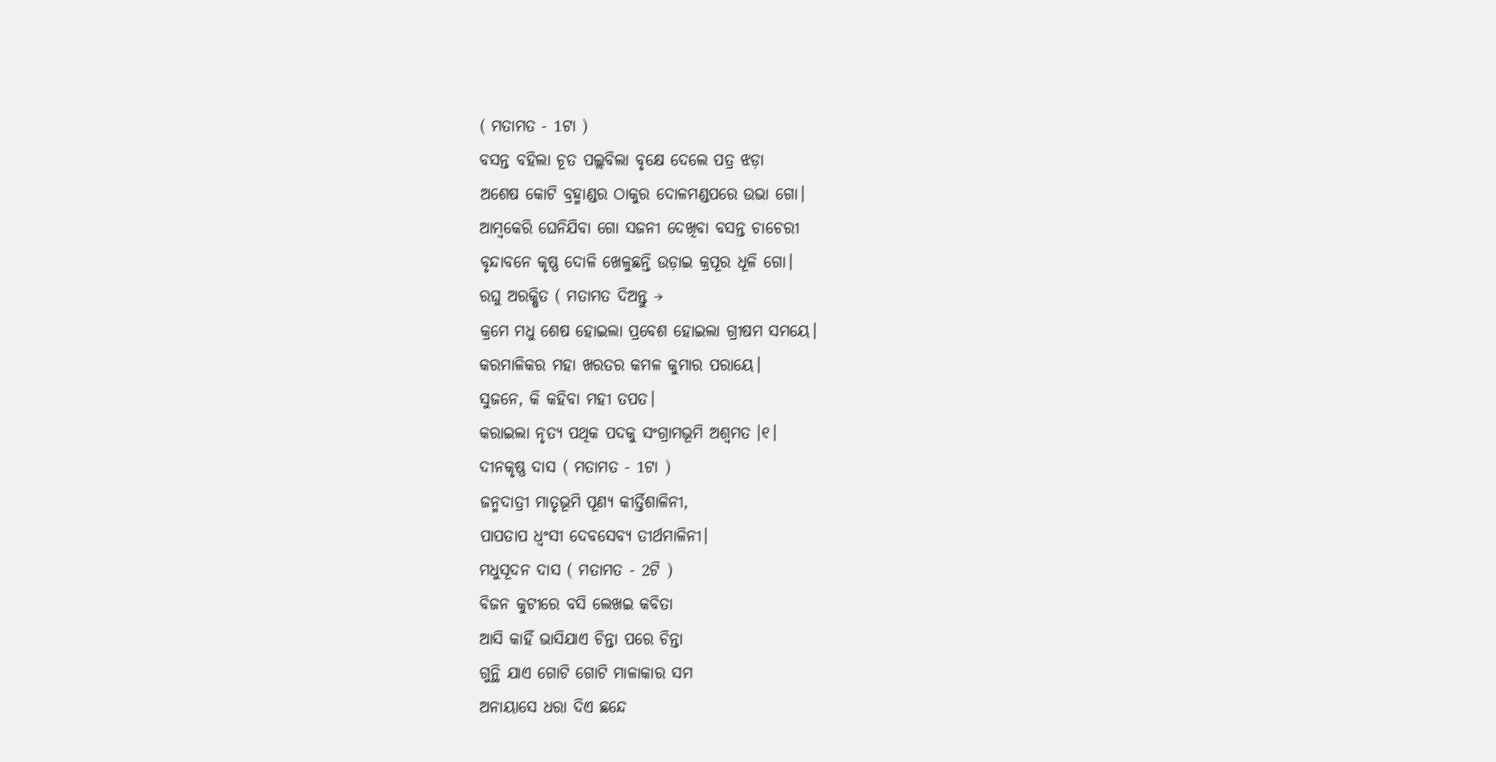( ମତାମତ - 1ଟା )
ବସନ୍ତ ବହିଲା ଚୂତ ପଲ୍ଲବିଲା ବୃକ୍ଷେ ଦେଲେ ପତ୍ର ଝଡ଼ା
ଅଶେଷ କୋଟି ବ୍ରହ୍ମାଣ୍ଡର ଠାକୁର ଦୋଳମଣ୍ଡପରେ ଉଭା ଗୋ।
ଆମ୍ବକେରି ଘେନିଯିବା ଗୋ ସଜନୀ ଦେଖିବା ବସନ୍ତ ଚାଚେରୀ
ବୃନ୍ଦାବନେ କୃଷ୍ଣ ଦୋଳି ଖେଳୁଛନ୍ତି ଉଡ଼ାଇ କ୍ରପୂର ଧୂଳି ଗୋ।
ରଘୁ ଅରକ୍ଷିତ ( ମତାମତ ଦିଅନ୍ତୁ →
କ୍ରମେ ମଧୁ ଶେଷ ହୋଇଲା ପ୍ରବେଶ ହୋଇଲା ଗ୍ରୀଷମ ସମୟେ।
କରମାଳିକର ମହା ଖରତର କମଳ କୁମାର ପରାୟେ।
ସୁଜନେ, କି କହିବା ମହୀ ତପତ।
କରାଇଲା ନୃତ୍ୟ ପଥିକ ପଦକୁ ସଂଗ୍ରାମଭୂମି ଅଶ୍ୱମତ ।୧।
ଦୀନକୃଷ୍ଣ ଦାସ ( ମତାମତ - 1ଟା )
ଜନ୍ମଦାତ୍ରୀ ମାତୃଭୂମି ପୂଣ୍ୟ କୀର୍ତ୍ତିଶାଳିନୀ,
ପାପତାପ ଧ୍ୱଂସୀ ଦେବସେବ୍ୟ ତୀର୍ଥମାଳିନୀ।
ମଧୁସୂଦନ ଦାସ ( ମତାମତ - 2ଟି )
ବିଜନ କୁଟୀରେ ବସି ଲେଖଇ କବିତା
ଆସି କାହିଁ ଭାସିଯାଏ ଚିନ୍ତା ପରେ ଚିନ୍ତା
ଗୁନ୍ଥି ଯାଏ ଗୋଟି ଗୋଟି ମାଳାକାର ସମ
ଅନାୟାସେ ଧରା ଦିଏ ଛନ୍ଦେ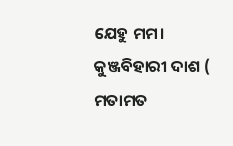ଯେହୁ ମମ।
କୁଞ୍ଜବିହାରୀ ଦାଶ ( ମତାମତ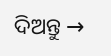ଦିଅନ୍ତୁ →